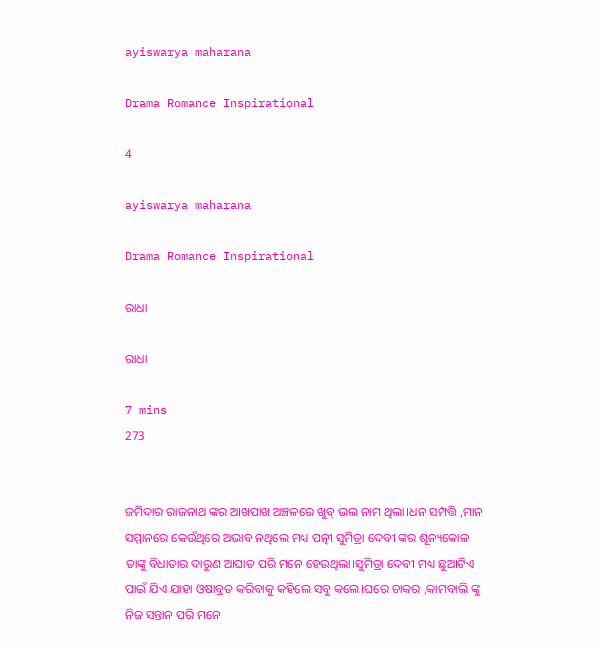ayiswarya maharana

Drama Romance Inspirational

4

ayiswarya maharana

Drama Romance Inspirational

ରାଧା

ରାଧା

7 mins
273


ଜମିଦାର ରାଜନାଥ ଙ୍କର ଆଖପାଖ ଅଞ୍ଚଳରେ ଖୁବ୍ ଭଲ ନାମ ଥିଲା।ଧନ ସମ୍ପତ୍ତି ,ମାନ ସମ୍ମାନରେ କେଉଁଥିରେ ଅଭାବ ନଥିଲେ ମଧ୍ୟ ପତ୍ନୀ ସୁମିତ୍ରା ଦେବୀ ଙ୍କର ଶୂନ୍ୟକୋଳ ତାଙ୍କୁ ବିଧାତାର ଦାରୁଣ ଆଘାତ ପରି ମନେ ହେଉଥିଲା।ସୁମିତ୍ରା ଦେବୀ ମଧ୍ୟ ଛୁଆଟିଏ ପାଇଁ ଯିଏ ଯାହା ଓଷାବ୍ରତ କରିବାକୁ କହିଲେ ସବୁ କଲେ।ଘରେ ଚାକର ,କାମବାଲି ଙ୍କୁ ନିଜ ସନ୍ତାନ ପରି ମନେ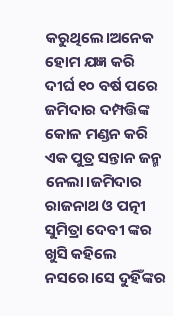କରୁଥିଲେ।ଅନେକ ହୋମ ଯଜ୍ଞ କରି ଦୀର୍ଘ ୧୦ ବର୍ଷ ପରେ ଜମିଦାର ଦମ୍ପତ୍ତିଙ୍କ କୋଳ ମଣ୍ଡନ କରି ଏକ ପୁତ୍ର ସନ୍ତାନ ଜନ୍ମ ନେଲା।ଜମିଦାର ରାଜନାଥ ଓ ପତ୍ନୀ ସୁମିତ୍ରା ଦେବୀ ଙ୍କର ଖୁସି କହିଲେ ନସରେ।ସେ ଦୁହିଁଙ୍କର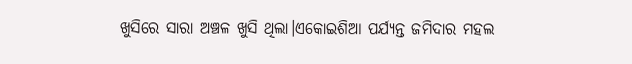ଖୁସିରେ ସାରା ଅଞ୍ଚଳ ଖୁସି ଥିଲା।ଏକୋଇଶିଆ ପର୍ଯ୍ୟନ୍ତ ଜମିଦାର ମହଲ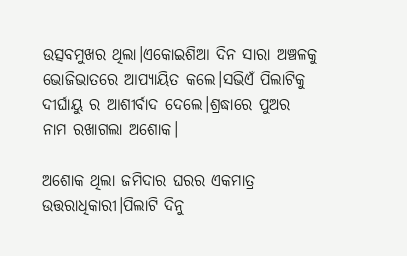ଉତ୍ସବମୁଖର ଥିଲା।ଏକୋଇଶିଆ ଦିନ ସାରା ଅଞ୍ଚଳକୁ ଭୋଜିଭାତରେ ଆପ୍ୟାୟିତ କଲେ।ସଭିଏଁ ପିଲାଟିକୁ ଦୀର୍ଘାୟୁ ର ଆଶୀର୍ବାଦ ଦେଲେ।ଶ୍ରଦ୍ଧାରେ ପୁଅର ନାମ ରଖାଗଲା ଅଶୋକ।

ଅଶୋକ ଥିଲା ଜମିଦାର ଘରର ଏକମାତ୍ର ଉତ୍ତରାଧିକାରୀ।ପିଲାଟି ଦିନୁ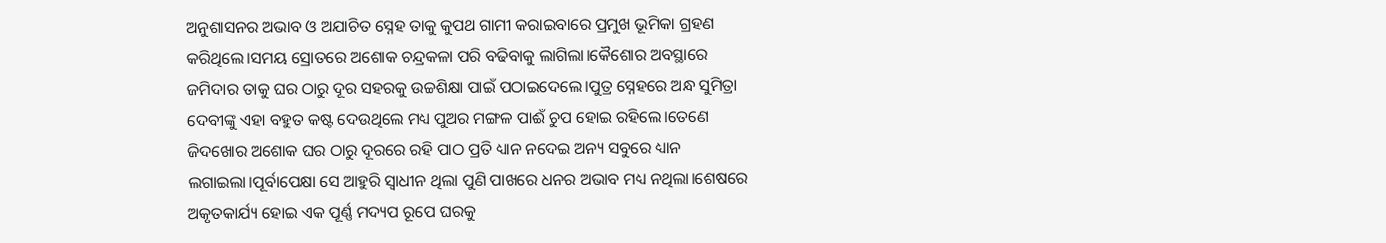ଅନୁଶାସନର ଅଭାବ ଓ ଅଯାଚିତ ସ୍ନେହ ତାକୁ କୁପଥ ଗାମୀ କରାଇବାରେ ପ୍ରମୁଖ ଭୂମିକା ଗ୍ରହଣ କରିଥିଲେ।ସମୟ ସ୍ରୋତରେ ଅଶୋକ ଚନ୍ଦ୍ରକଳା ପରି ବଢିବାକୁ ଲାଗିଲା।କୈଶୋର ଅବସ୍ଥାରେ ଜମିଦାର ତାକୁ ଘର ଠାରୁ ଦୂର ସହରକୁ ଉଚ୍ଚଶିକ୍ଷା ପାଇଁ ପଠାଇଦେଲେ।ପୁତ୍ର ସ୍ନେହରେ ଅନ୍ଧ ସୁମିତ୍ରା ଦେବୀଙ୍କୁ ଏହା ବହୁତ କଷ୍ଟ ଦେଉଥିଲେ ମଧ୍ୟ ପୁଅର ମଙ୍ଗଳ ପାଈଁ ଚୁପ ହୋଇ ରହିଲେ।ତେଣେ ଜିଦଖୋର ଅଶୋକ ଘର ଠାରୁ ଦୂରରେ ରହି ପାଠ ପ୍ରତି ଧ୍ୟାନ ନଦେଇ ଅନ୍ୟ ସବୁରେ ଧ୍ୟାନ ଲଗାଇଲା।ପୂର୍ବାପେକ୍ଷା ସେ ଆହୁରି ସ୍ୱାଧୀନ ଥିଲା ପୁଣି ପାଖରେ ଧନର ଅଭାବ ମଧ୍ୟ ନଥିଲା।ଶେଷରେ ଅକୃତକାର୍ଯ୍ୟ ହୋଇ ଏକ ପୂର୍ଣ୍ଣ ମଦ୍ୟପ ରୂପେ ଘରକୁ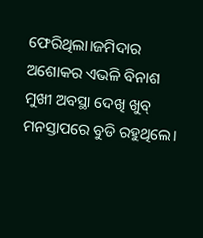ଫେରିଥିଲା।ଜମିଦାର ଅଶୋକର ଏଭଳି ବିନାଶ ମୁଖୀ ଅବସ୍ଥା ଦେଖି ଖୁବ୍ ମନସ୍ତାପରେ ବୁଡି ରହୁଥିଲେ।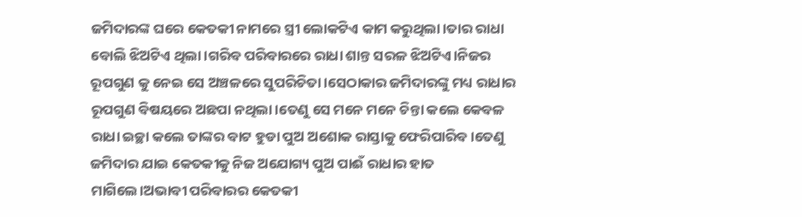ଜମିଦାରଙ୍କ ଘରେ କେତକୀ ନାମରେ ସ୍ତ୍ରୀ ଲୋକଟିଏ କାମ କରୁଥିଲା।ତାର ରାଧା ବୋଲି ଝିଅଟିଏ ଥିଲା।ଗରିବ ପରିବାରରେ ରାଧା ଶାନ୍ତ ସରଳ ଝିଅଟିଏ।ନିଜର ରୂପଗୁଣ କୁ ନେଇ ସେ ଅଞ୍ଚଳରେ ସୁପରିଚିତା।ସେଠାକାର ଜମିଦାରଙ୍କୁ ମଧ୍ୟ ରାଧାର ରୂପଗୁଣ ବିଷୟରେ ଅଛପା ନଥିଲା।ତେଣୁ ସେ ମନେ ମନେ ଚିନ୍ତା କଲେ କେବଳ ରାଧା ଇଚ୍ଛା କଲେ ତାଙ୍କର ବାଟ ହୁଡା ପୁଅ ଅଶୋକ ରାସ୍ତାକୁ ଫେରିପାରିବ।ତେଣୁ ଜମିଦାର ଯାଇ କେତକୀକୁ ନିଜ ଅଯୋଗ୍ୟ ପୁଅ ପାଈଁ ରାଧାର ହାତ ମାଗିଲେ।ଅଭାବୀ ପରିବାରର କେତକୀ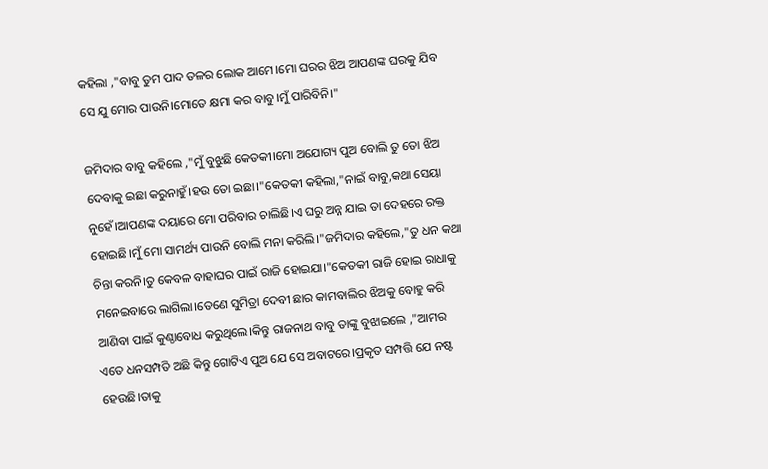କହିଲା ,"ବାବୁ ତୁମ ପାଦ ତଳର ଲୋକ ଆମେ।ମୋ ଘରର ଝିଅ ଆପଣଙ୍କ ଘରକୁ ଯିବ ସେ ଯୁ ମୋର ପାଉନି।ମୋତେ କ୍ଷମା କର ବାବୁ।ମୁଁ ପାରିବିନି।"

ଜମିଦାର ବାବୁ କହିଲେ ,"ମୁଁ ବୁଝୁଛି କେତକୀ।ମୋ ଅଯୋଗ୍ୟ ପୁଅ ବୋଲି ତୁ ତୋ ଝିଅ ଦେବାକୁ ଇଛା କରୁନାହୁଁ।ହଉ ତୋ ଇଛା।"କେତକୀ କହିଲା,"ନାଇଁ ବାବୁ,କଥା ସେୟା ନୁହେଁ।ଆପଣଙ୍କ ଦୟାରେ ମୋ ପରିବାର ଚାଲିଛି।ଏ ଘରୁ ଅନ୍ନ ଯାଇ ତା ଦେହରେ ରକ୍ତ ହୋଇଛି।ମୁଁ ମୋ ସାମର୍ଥ୍ୟ ପାଉନି ବୋଲି ମନା କରିଲି।"ଜମିଦାର କହିଲେ,"ତୁ ଧନ କଥା ଚିନ୍ତା କରନି।ତୁ କେବଳ ବାହାଘର ପାଇଁ ରାଜି ହୋଇଯା।"କେତକୀ ରାଜି ହୋଇ ରାଧାକୁ ମନେଇବାରେ ଲାଗିଲା।ତେଣେ ସୁମିତ୍ରା ଦେବୀ ଛାର କାମବାଲିର ଝିଅକୁ ବୋହୁ କରି ଆଣିବା ପାଇଁ କୁଣ୍ଠାବୋଧ କରୁଥିଲେ।କିନ୍ତୁ ରାଜନାଥ ବାବୁ ତାଙ୍କୁ ବୁଝାଇଲେ ,"ଆମର ଏତେ ଧନସମ୍ପତି ଅଛି କିନ୍ତୁ ଗୋଟିଏ ପୁଅ ଯେ ସେ ଅବାଟରେ।ପ୍ରକୃତ ସମ୍ପତ୍ତି ଯେ ନଷ୍ଟ ହେଉଛି।ତାକୁ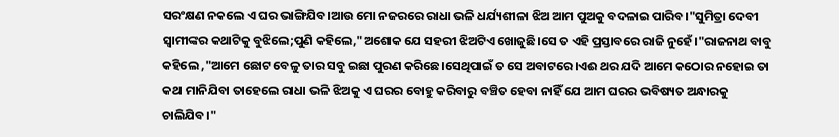ସରଂକ୍ଷଣ ନକଲେ ଏ ଘର ଭାଙ୍ଗିଯିବ।ଆଉ ମୋ ନଜରରେ ରାଧା ଭଳି ଧର୍ଯ୍ୟଶୀଳା ଝିଅ ଆମ ପୁଅକୁ ବଦଳାଇ ପାରିବ।"ସୁମିତ୍ରା ଦେବୀ ସ୍ୱାମୀଙ୍କର କଥାଟିକୁ ବୁଝିଲେ;ପୁଣି କହିଲେ,"ଅଶୋକ ଯେ ସହରୀ ଝିଅଟିଏ ଖୋଜୁଛି।ସେ ତ ଏହି ପ୍ରସ୍ତାବରେ ରାଜି ନୁହେଁ।"ରାଜନାଥ ବାବୁ କହିଲେ ,"ଆମେ ଛୋଟ ବେଳୁ ତାର ସବୁ ଇଛା ପୁରଣ କରିଛେ।ସେଥିପାଇଁ ତ ସେ ଅବାଟରେ।ଏଈ ଥର ଯଦି ଆମେ କଠୋର ନହୋଇ ତା କଥା ମାନିଯିବା ତାହେଲେ ରାଧା ଭଳି ଝିଅକୁ ଏ ଘରର ବୋହୁ କରିବାରୁ ବଞ୍ଚିତ ହେବା ନାହିଁ ଯେ ଆମ ଘରର ଭବିଷ୍ୟତ ଅନ୍ଧାରକୁ ଚାଲିଯିବ।"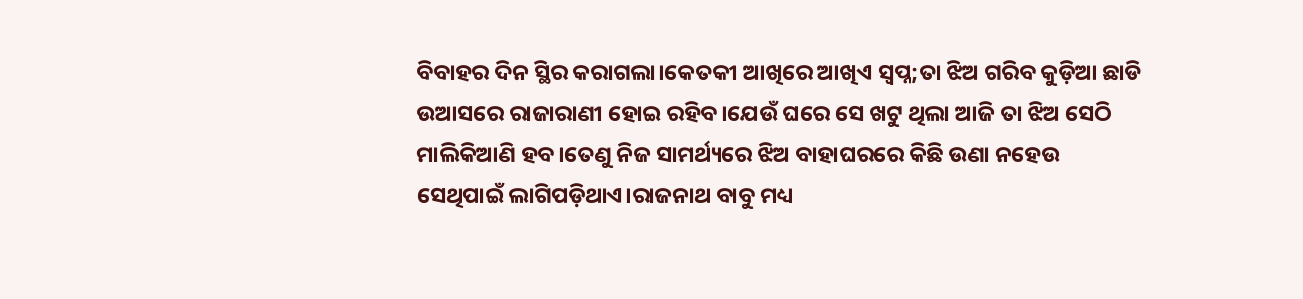ବିବାହର ଦିନ ସ୍ଥିର କରାଗଲା।କେତକୀ ଆଖିରେ ଆଖିଏ ସ୍ୱପ୍ନ;ତା ଝିଅ ଗରିବ କୁଡ଼ିଆ ଛାଡି ଉଆସରେ ରାଜାରାଣୀ ହୋଇ ରହିବ।ଯେଉଁ ଘରେ ସେ ଖଟୁ ଥିଲା ଆଜି ତା ଝିଅ ସେଠି ମାଲିକିଆଣି ହବ।ତେଣୁ ନିଜ ସାମର୍ଥ୍ୟରେ ଝିଅ ବାହାଘରରେ କିଛି ଉଣା ନହେଉ ସେଥିପାଇଁ ଲାଗିପଡ଼ିଥାଏ।ରାଜନାଥ ବାବୁ ମଧ୍ୟ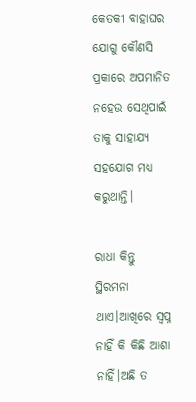କେତକୀ ବାହାଘର ଯୋଗୁ କୌଣସି ପ୍ରକାରେ ଅପମାନିତ ନହେଉ ସେଥିପାଇଁ ତାକୁ ସାହାଯ୍ୟ ସହଯୋଗ ମଧ୍ୟ କରୁଥାନ୍ତି।

ରାଧା କିନ୍ତୁ ସ୍ଥିରମନା ଥାଏ।ଆଖିରେ ସ୍ୱପ୍ନ ନାହିଁ କି କିଛି ଆଶା ନାହିଁ।ଅଛି ତ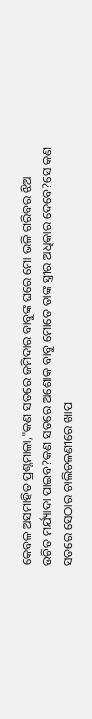କେବଳ ଅସମାହିତ ପ୍ରଶ୍ନମାଳା,"କଣ ସତରେ ଜମିଦାର ବାବୁଙ୍କ ଘରେ ମୋ ଭଳି ଗରିବର ଝିଅ ଉଚିତ ମର୍ଯ୍ୟାଦା ପାଇବ?କଣ ସତରେ ଅଶୋକ ବାବୁ ମୋତେ ତାଙ୍କ ସ୍ତ୍ରୀର ଅଧିକାର ଦେବେ?ସେ କଣ ସତରେ ସେଠାର ଚାଲିଚଳଣୀରେ ଖାପ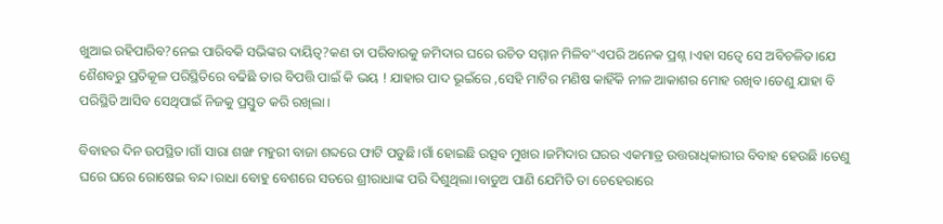ଖୁଆଇ ରହିପାରିବ?ନେଇ ପାରିବକି ସଭିଙ୍କର ଦାୟିତ୍ୱ?କଣ ତା ପରିବାରକୁ ଜମିଦାର ଘରେ ଉଚିତ ସମ୍ମାନ ମିଳିବ"ଏପରି ଅନେକ ପ୍ରଶ୍ନ।ଏହା ସତ୍ୱେ ସେ ଅବିଚଳିତ।ଯେ ଶୈଶବରୁ ପ୍ରତିକୂଳ ପରିସ୍ଥିତିରେ ବଢିଛି ତାର ବିପତ୍ତି ପାଇଁ କି ଭୟ ! ଯାହାର ପାଦ ଭୂଇଁରେ ,ସେହି ମାଟିର ମଣିଷ କାହିଁକି ନୀଳ ଆକାଶର ମୋହ ରଖିବ।ତେଣୁ ଯାହା ବି ପରିସ୍ଥିତି ଆସିବ ସେଥିପାଇଁ ନିଜକୁ ପ୍ରସ୍ତୁତ କରି ରଖିଲା।

ବିବାହର ଦିନ ଉପସ୍ଥିତ।ଗାଁ ସାରା ଶଙ୍ଖ ମହୁରୀ ବାଜା ଶବ୍ଦରେ ଫାଟି ପଡୁଛି।ଗାଁ ହୋଇଛି ଉତ୍ସବ ମୁଖର।ଜମିଦାର ଘରର ଏକମାତ୍ର ଉତ୍ତରାଧିକାରୀର ବିବାହ ହେଉଛି ।ତେଣୁ ଘରେ ଘରେ ରୋଷେଇ ବନ୍ଦ।ରାଧା ବୋହୁ ବେଶରେ ସତରେ ଶ୍ରୀରାଧାଙ୍କ ପରି ଦିଶୁଥିଲା।ବାଡୁଅ ପାଣି ଯେମିତି ତା ଚେହେରାରେ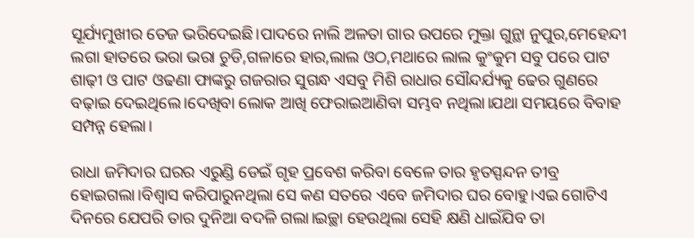ସୂର୍ଯ୍ୟମୁଖୀର ତେଜ ଭରିଦେଇଛି।ପାଦରେ ନାଲି ଅଳତା ଗାର ଉପରେ ମୁକ୍ତା ଗୁନ୍ଥା ନୁପୁର,ମେହେନ୍ଦୀ ଲଗା ହାତରେ ଭରା ଭରା ଚୁଡି,ଗଳାରେ ହାର,ଲାଲ ଓଠ,ମଥାରେ ଲାଲ କୁଂକୁମ ସବୁ ପରେ ପାଟ ଶାଢ଼ୀ ଓ ପାଟ ଓଢଣା ଫାଙ୍କରୁ ଗଜରାର ସୁଗନ୍ଧ ଏସବୁ ମିଶି ରାଧାର ସୌନ୍ଦର୍ଯ୍ୟକୁ ଢେର ଗୁଣରେ ବଢ଼ାଇ ଦେଇଥିଲେ।ଦେଖିବା ଲୋକ ଆଖି ଫେରାଇଆଣିବା ସମ୍ଭବ ନଥିଲା।ଯଥା ସମୟରେ ବିବାହ ସମ୍ପନ୍ନ ହେଲା।

ରାଧା ଜମିଦାର ଘରର ଏରୁଣ୍ଡି ଡେଇଁ ଗୃହ ପ୍ରବେଶ କରିବା ବେଳେ ତାର ହୃତସ୍ପନ୍ଦନ ତୀବ୍ର ହୋଇଗଲା।ବିଶ୍ୱାସ କରିପାରୁନଥିଲା ସେ କଣ ସତରେ ଏବେ ଜମିଦାର ଘର ବୋହୁ।ଏଇ ଗୋଟିଏ ଦିନରେ ଯେପରି ତାର ଦୁନିଆ ବଦଳି ଗଲା।ଇଚ୍ଛା ହେଉଥିଲା ସେହି କ୍ଷଣି ଧାଇଁଯିବ ତା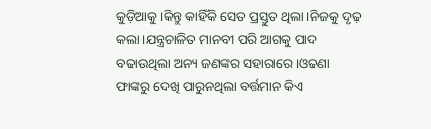କୁଡ଼ିଆକୁ।କିନ୍ତୁ କାହିଁକି ସେତ ପ୍ରସ୍ତୁତ ଥିଲା।ନିଜକୁ ଦୃଢ଼ କଲା।ଯନ୍ତ୍ରଚାଳିତ ମାନବୀ ପରି ଆଗକୁ ପାଦ ବଢାଉଥିଲା ଅନ୍ୟ ଜଣଙ୍କର ସହାରାରେ।ଓଢଣା ଫାଙ୍କରୁ ଦେଖି ପାରୁନଥିଲା ବର୍ତ୍ତମାନ କିଏ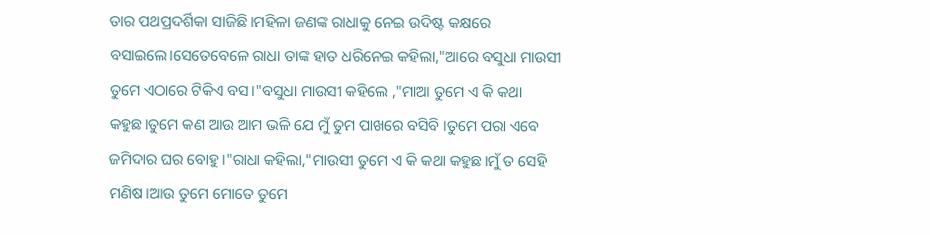ତାର ପଥପ୍ରଦର୍ଶିକା ସାଜିଛି।ମହିଳା ଜଣଙ୍କ ରାଧାକୁ ନେଇ ଉଦିଷ୍ଟ କକ୍ଷରେ ବସାଇଲେ।ସେତେବେଳେ ରାଧା ତାଙ୍କ ହାତ ଧରିନେଇ କହିଲା,"ଆରେ ବସୁଧା ମାଉସୀ ତୁମେ ଏଠାରେ ଟିକିଏ ବସ।"ବସୁଧା ମାଉସୀ କହିଲେ ,"ମାଆ ତୁମେ ଏ କି କଥା କହୁଛ।ତୁମେ କଣ ଆଉ ଆମ ଭଳି ଯେ ମୁଁ ତୁମ ପାଖରେ ବସିବି ।ତୁମେ ପରା ଏବେ ଜମିଦାର ଘର ବୋହୁ।"ରାଧା କହିଲା,"ମାଉସୀ ତୁମେ ଏ କି କଥା କହୁଛ।ମୁଁ ତ ସେହି ମଣିଷ।ଆଉ ତୁମେ ମୋତେ ତୁମେ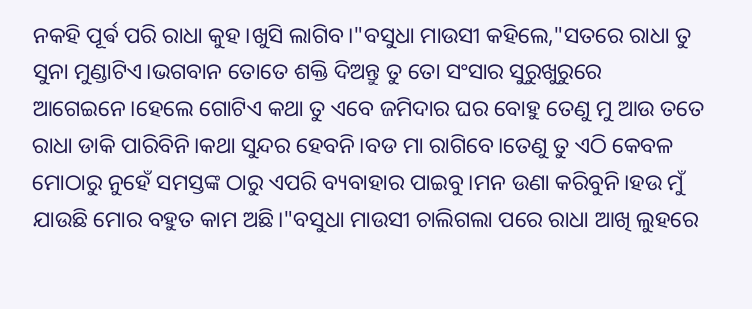ନକହି ପୂର୍ଵ ପରି ରାଧା କୁହ।ଖୁସି ଲାଗିବ।"ବସୁଧା ମାଉସୀ କହିଲେ,"ସତରେ ରାଧା ତୁ ସୁନା ମୁଣ୍ଡାଟିଏ।ଭଗବାନ ତୋତେ ଶକ୍ତି ଦିଅନ୍ତୁ ତୁ ତୋ ସଂସାର ସୁରୁଖୁରୁରେ ଆଗେଇନେ।ହେଲେ ଗୋଟିଏ କଥା ତୁ ଏବେ ଜମିଦାର ଘର ବୋହୁ ତେଣୁ ମୁ ଆଉ ତତେ ରାଧା ଡାକି ପାରିବିନି।କଥା ସୁନ୍ଦର ହେବନି।ବଡ ମା ରାଗିବେ।ତେଣୁ ତୁ ଏଠି କେବଳ ମୋଠାରୁ ନୁହେଁ ସମସ୍ତଙ୍କ ଠାରୁ ଏପରି ବ୍ୟବାହାର ପାଇବୁ।ମନ ଉଣା କରିବୁନି।ହଉ ମୁଁ ଯାଉଛି ମୋର ବହୁତ କାମ ଅଛି।"ବସୁଧା ମାଉସୀ ଚାଲିଗଲା ପରେ ରାଧା ଆଖି ଲୁହରେ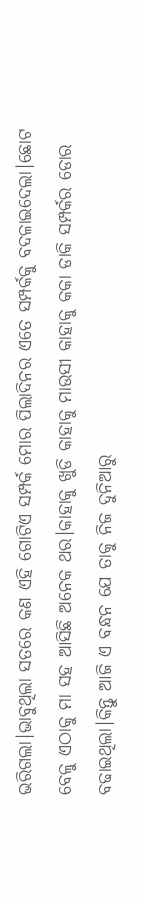ଭରିଗଲା।ଭାବୁଥିଲା ସତରେ କଣ ଏହି ଗୋଟିଏ ସମ୍ପର୍କ ମୋର ପିଲାଦିନର ଏତେ ସମ୍ପର୍କକୁ ବଦଳାଇଦେଲା।ଛୋଟ ବେଳୁ ଏଠାକୁ ମା ସହ ଆସିଛି ଅନେକ ଥର।କାହାକୁ ଖୁଡି କାହାକୁ ମାଉସୀ କାହାକୁ କକା ଡାକି ସମ୍ପର୍କର ଡୋର ବଢାଇଥିଲା।କିନ୍ତୁ ଆଜି ଏ ବନ୍ଧନ ଯେ ତାକୁ ନିଜ ଦୁନିଆରୁ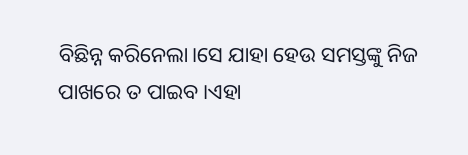ବିଛିନ୍ନ କରିନେଲା।ସେ ଯାହା ହେଉ ସମସ୍ତଙ୍କୁ ନିଜ ପାଖରେ ତ ପାଇବ।ଏହା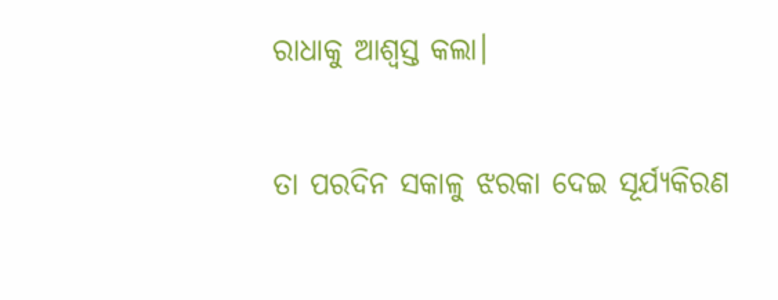ରାଧାକୁ ଆଶ୍ୱସ୍ତ କଲା।

ତା ପରଦିନ ସକାଳୁ ଝରକା ଦେଇ ସୂର୍ଯ୍ୟକିରଣ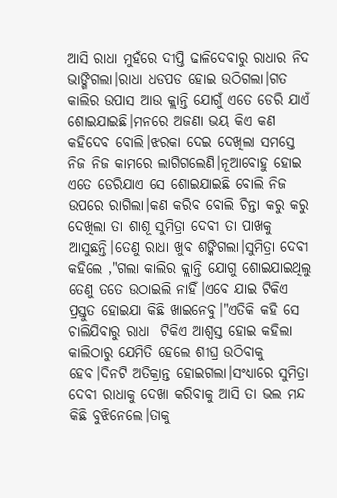ଆସି ରାଧା ମୁହଁରେ ଦୀପ୍ତି ଢାଳିଦେବାରୁ ରାଧାର ନିଦ ଭାଙ୍ଗିଗଲା।ରାଧା ଧଡପଡ ହୋଇ ଉଠିଗଲା।ଗତ କାଲିର ଉପାସ ଆଉ କ୍ଲାନ୍ତି ଯୋଗୁଁ ଏତେ ଡେରି ଯାଏଁ ଶୋଇଯାଇଛି।ମନରେ ଅଜଣା ଭୟ କିଏ କଣ କହିଦେବ ବୋଲି।ଝରକା ଦେଇ ଦେଖିଲା ସମସ୍ତେ ନିଜ ନିଜ କାମରେ ଲାଗିଗଲେଣି।ନୂଆବୋହୁ ହୋଇ ଏତେ ଡେରିଯାଏ ସେ ଶୋଇଯାଇଛି ବୋଲି ନିଜ ଉପରେ ରାଗିଲା।କଣ କରିବ ବୋଲି ଚିନ୍ତା କରୁ କରୁ ଦେଖିଲା ତା ଶାଶୂ ସୁମିତ୍ରା ଦେବୀ ତା ପାଖକୁ ଆସୁଛନ୍ତି।ତେଣୁ ରାଧା ଖୁବ ଶଙ୍କିଗଲା।ସୁମିତ୍ରା ଦେବୀ କହିଲେ ,"ଗଲା କାଲିର କ୍ଲାନ୍ତି ଯୋଗୁ ଶୋଇଯାଇଥିଲୁ ତେଣୁ ତତେ ଉଠାଇଲି ନାହିଁ।ଏବେ ଯାଇ ଟିକିଏ ପ୍ରସ୍ତୁତ ହୋଇଯା କିଛି ଖାଇନେବୁ।"ଏତିକି କହି ସେ ଚାଲିଯିବାରୁ ରାଧା  ଟିକିଏ ଆଶ୍ୱସ୍ତ ହୋଇ କହିଲା କାଲିଠାରୁ ଯେମିତି ହେଲେ ଶୀଘ୍ର ଉଠିବାକୁ ହେବ।ଦିନଟି ଅତିକ୍ରାନ୍ତ ହୋଇଗଲା।ସଂଧ୍ୟାରେ ସୁମିତ୍ରା ଦେବୀ ରାଧାକୁ ଦେଖା କରିବାକୁ ଆସି ତା ଭଲ ମନ୍ଦ କିଛି ବୁଝିନେଲେ।ତାକୁ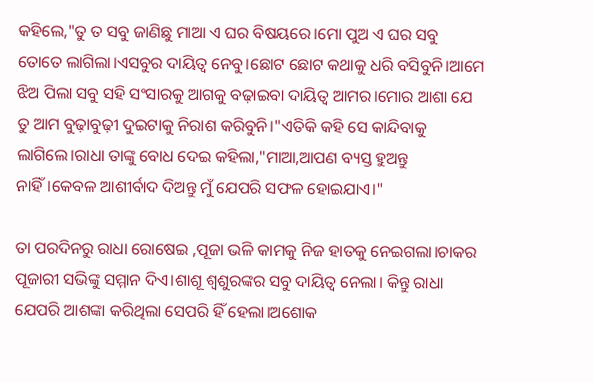କହିଲେ,"ତୁ ତ ସବୁ ଜାଣିଛୁ ମାଆ ଏ ଘର ବିଷୟରେ।ମୋ ପୁଅ ଏ ଘର ସବୁ ତୋତେ ଲାଗିଲା।ଏସବୁର ଦାୟିତ୍ୱ ନେବୁ।ଛୋଟ ଛୋଟ କଥାକୁ ଧରି ବସିବୁନି।ଆମେ ଝିଅ ପିଲା ସବୁ ସହି ସଂସାରକୁ ଆଗକୁ ବଢ଼ାଇବା ଦାୟିତ୍ୱ ଆମର।ମୋର ଆଶା ଯେ ତୁ ଆମ ବୁଢ଼ାବୁଢ଼ୀ ଦୁଇଟାକୁ ନିରାଶ କରିବୁନି।"ଏତିକି କହି ସେ କାନ୍ଦିବାକୁ ଲାଗିଲେ।ରାଧା ତାଙ୍କୁ ବୋଧ ଦେଇ କହିଲା,"ମାଆ,ଆପଣ ବ୍ୟସ୍ତ ହୁଅନ୍ତୁ ନାହିଁ।କେବଳ ଆଶୀର୍ବାଦ ଦିଅନ୍ତୁ ମୁଁ ଯେପରି ସଫଳ ହୋଇଯାଏ।"

ତା ପରଦିନରୁ ରାଧା ରୋଷେଇ ,ପୂଜା ଭଳି କାମକୁ ନିଜ ହାତକୁ ନେଇଗଲା।ଚାକର ପୂଜାରୀ ସଭିଙ୍କୁ ସମ୍ମାନ ଦିଏ।ଶାଶୂ ଶ୍ୱଶୁରଙ୍କର ସବୁ ଦାୟିତ୍ୱ ନେଲା। କିନ୍ତୁ ରାଧା ଯେପରି ଆଶଙ୍କା କରିଥିଲା ସେପରି ହିଁ ହେଲା।ଅଶୋକ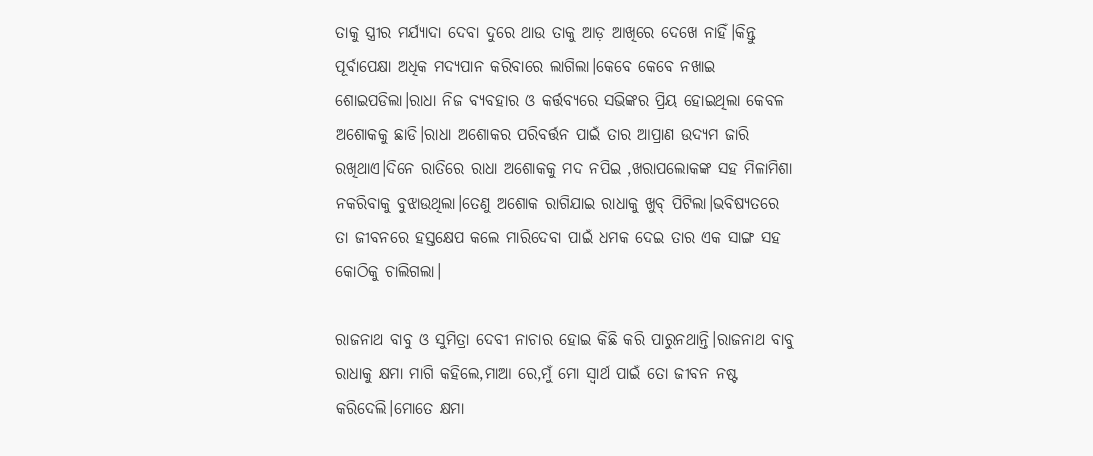ତାକୁ ସ୍ତ୍ରୀର ମର୍ଯ୍ୟାଦା ଦେବା ଦୁରେ ଥାଉ ତାକୁ ଆଡ଼ ଆଖିରେ ଦେଖେ ନାହିଁ।କିନ୍ତୁ ପୂର୍ବାପେକ୍ଷା ଅଧିକ ମଦ୍ୟପାନ କରିବାରେ ଲାଗିଲା।କେବେ କେବେ ନଖାଇ ଶୋଇପଡିଲା।ରାଧା ନିଜ ବ୍ୟବହାର ଓ କର୍ତ୍ତବ୍ୟରେ ସଭିଙ୍କର ପ୍ରିୟ ହୋଇଥିଲା କେବଳ ଅଶୋକକୁ ଛାଡି।ରାଧା ଅଶୋକର ପରିବର୍ତ୍ତନ ପାଇଁ ତାର ଆପ୍ରାଣ ଉଦ୍ୟମ ଜାରି ରଖିଥାଏ।ଦିନେ ରାତିରେ ରାଧା ଅଶୋକକୁ ମଦ ନପିଇ ,ଖରାପଲୋକଙ୍କ ସହ ମିଳାମିଶା ନକରିବାକୁ ବୁଝାଉଥିଲା।ତେଣୁ ଅଶୋକ ରାଗିଯାଇ ରାଧାକୁ ଖୁବ୍ ପିଟିଲା।ଭବିଷ୍ୟତରେ ତା ଜୀବନରେ ହସ୍ତକ୍ଷେପ କଲେ ମାରିଦେବା ପାଇଁ ଧମକ ଦେଇ ତାର ଏକ ସାଙ୍ଗ ସହ କୋଠିକୁ ଚାଲିଗଲା।

ରାଜନାଥ ବାବୁ ଓ ସୁମିତ୍ରା ଦେବୀ ନାଚାର ହୋଇ କିଛି କରି ପାରୁନଥାନ୍ତି।ରାଜନାଥ ବାବୁ ରାଧାକୁ କ୍ଷମା ମାଗି କହିଲେ,ମାଆ ରେ,ମୁଁ ମୋ ସ୍ୱାର୍ଥ ପାଇଁ ତୋ ଜୀବନ ନଷ୍ଟ କରିଦେଲି।ମୋତେ କ୍ଷମା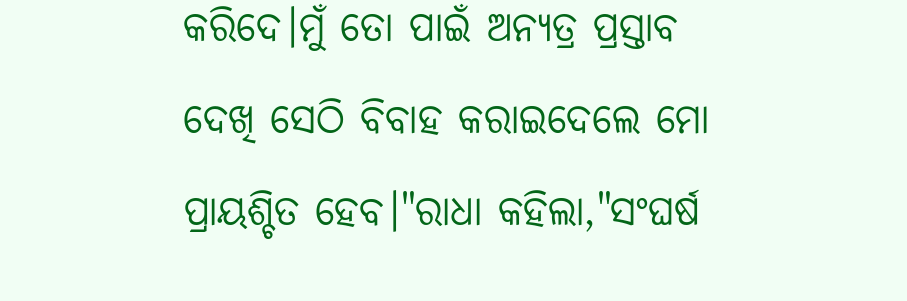କରିଦେ।ମୁଁ ତୋ ପାଇଁ ଅନ୍ୟତ୍ର ପ୍ରସ୍ତାବ ଦେଖି ସେଠି ବିବାହ କରାଇଦେଲେ ମୋ ପ୍ରାୟଶ୍ଚିତ ହେବ।"ରାଧା କହିଲା,"ସଂଘର୍ଷ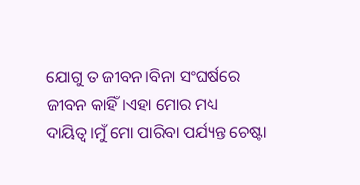ଯୋଗୁ ତ ଜୀବନ।ବିନା ସଂଘର୍ଷରେ ଜୀବନ କାହିଁ।ଏହା ମୋର ମଧ୍ୟ ଦାୟିତ୍ୱ।ମୁଁ ମୋ ପାରିବା ପର୍ଯ୍ୟନ୍ତ ଚେଷ୍ଟା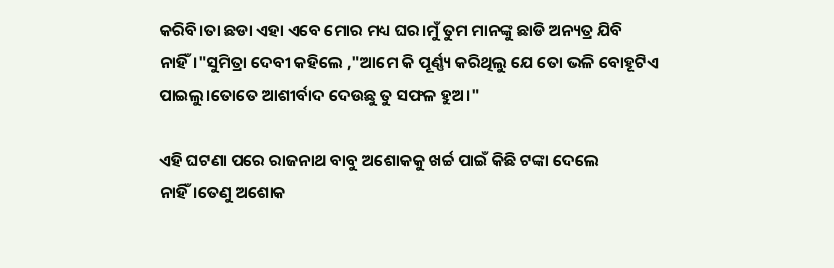କରିବି।ତା ଛଡା ଏହା ଏବେ ମୋର ମଧ୍ୟ ଘର।ମୁଁ ତୁମ ମାନଙ୍କୁ ଛାଡି ଅନ୍ୟତ୍ର ଯିବି ନାହିଁ।"ସୁମିତ୍ରା ଦେବୀ କହିଲେ ,"ଆମେ କି ପୂର୍ଣ୍ଣ୍ୟ କରିଥିଲୁ ଯେ ତୋ ଭଳି ବୋହୂଟିଏ ପାଇଲୁ।ତୋତେ ଆଶୀର୍ବାଦ ଦେଉଛୁ ତୁ ସଫଳ ହୁଅ।"

ଏହି ଘଟଣା ପରେ ରାଜନାଥ ବାବୁ ଅଶୋକକୁ ଖର୍ଚ୍ଚ ପାଇଁ କିଛି ଟଙ୍କା ଦେଲେ ନାହିଁ।ତେଣୁ ଅଶୋକ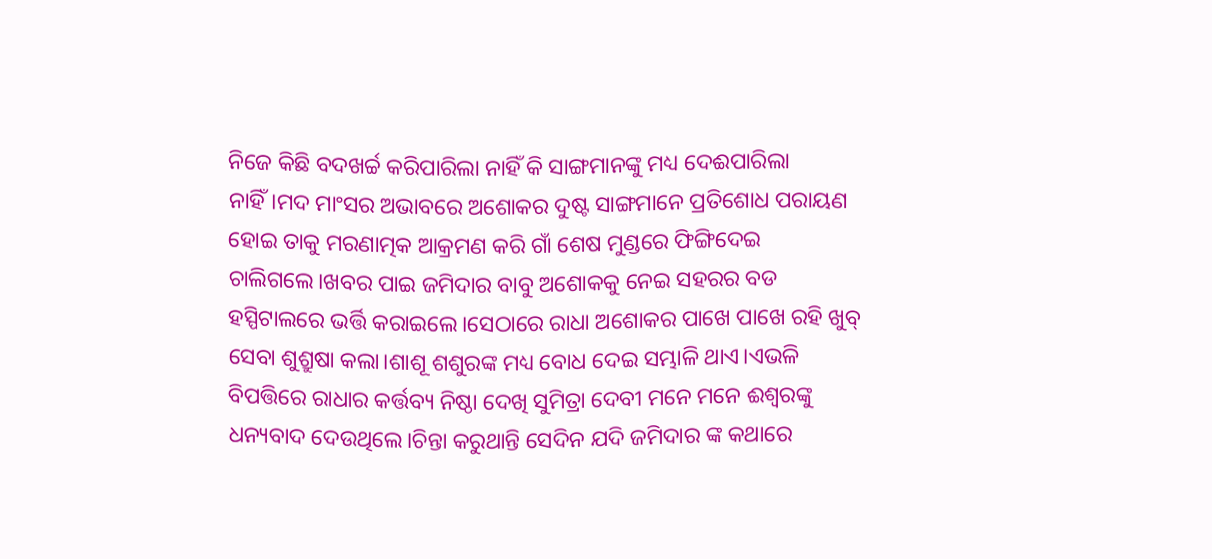ନିଜେ କିଛି ବଦଖର୍ଚ୍ଚ କରିପାରିଲା ନାହିଁ କି ସାଙ୍ଗମାନଙ୍କୁ ମଧ୍ୟ ଦେଈପାରିଲା ନାହିଁ।ମଦ ମାଂସର ଅଭାବରେ ଅଶୋକର ଦୁଷ୍ଟ ସାଙ୍ଗମାନେ ପ୍ରତିଶୋଧ ପରାୟଣ ହୋଇ ତାକୁ ମରଣାତ୍ମକ ଆକ୍ରମଣ କରି ଗାଁ ଶେଷ ମୁଣ୍ଡରେ ଫିଙ୍ଗିଦେଇ ଚାଲିଗଲେ।ଖବର ପାଇ ଜମିଦାର ବାବୁ ଅଶୋକକୁ ନେଇ ସହରର ବଡ ହସ୍ପିଟାଲରେ ଭର୍ତ୍ତି କରାଇଲେ।ସେଠାରେ ରାଧା ଅଶୋକର ପାଖେ ପାଖେ ରହି ଖୁବ୍ ସେବା ଶୁଶ୍ରୁଷା କଲା।ଶାଶୂ ଶଶୁରଙ୍କ ମଧ୍ୟ ବୋଧ ଦେଇ ସମ୍ଭାଳି ଥାଏ।ଏଭଳି ବିପତ୍ତିରେ ରାଧାର କର୍ତ୍ତବ୍ୟ ନିଷ୍ଠା ଦେଖି ସୁମିତ୍ରା ଦେବୀ ମନେ ମନେ ଈଶ୍ୱରଙ୍କୁ ଧନ୍ୟବାଦ ଦେଉଥିଲେ।ଚିନ୍ତା କରୁଥାନ୍ତି ସେଦିନ ଯଦି ଜମିଦାର ଙ୍କ କଥାରେ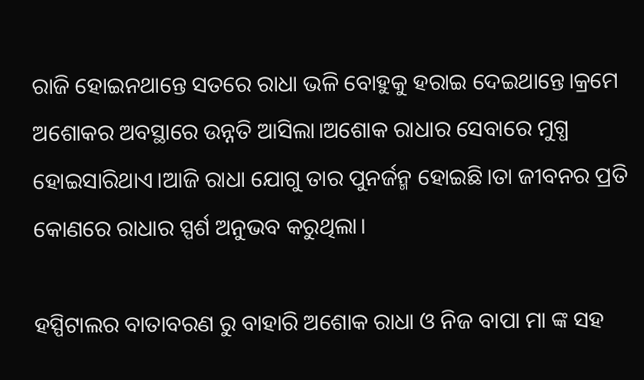ରାଜି ହୋଇନଥାନ୍ତେ ସତରେ ରାଧା ଭଳି ବୋହୁକୁ ହରାଇ ଦେଇଥାନ୍ତେ।କ୍ରମେ ଅଶୋକର ଅବସ୍ଥାରେ ଉନ୍ନତି ଆସିଲା।ଅଶୋକ ରାଧାର ସେବାରେ ମୁଗ୍ଧ ହୋଇସାରିଥାଏ।ଆଜି ରାଧା ଯୋଗୁ ତାର ପୁନର୍ଜନ୍ମ ହୋଇଛି।ତା ଜୀବନର ପ୍ରତି କୋଣରେ ରାଧାର ସ୍ପର୍ଶ ଅନୁଭବ କରୁଥିଲା।

ହସ୍ପିଟାଲର ବାତାବରଣ ରୁ ବାହାରି ଅଶୋକ ରାଧା ଓ ନିଜ ବାପା ମା ଙ୍କ ସହ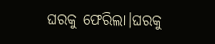ଘରକୁ ଫେରିଲା।ଘରକୁ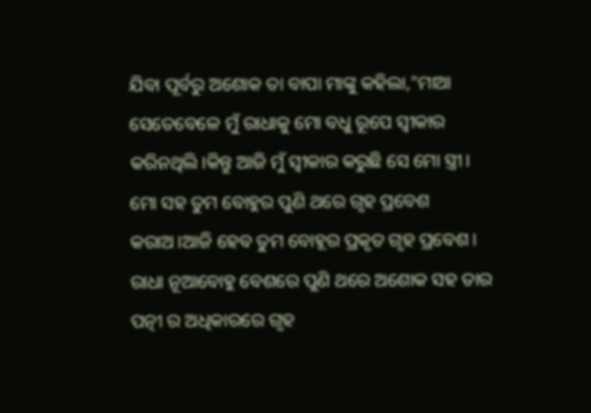ଯିବା ପୂର୍ବରୁ ଅଶୋକ ତା ବାପା ମାଙ୍କୁ କହିଲା,"ମାଆ ସେତେବେଳେ ମୁଁ ରାଧାକୁ ମୋ ବଧୁ ରୂପେ ସ୍ୱୀକାର କରିନଥିଲି।କିନ୍ତୁ ଆଜି ମୁଁ ସ୍ୱୀକାର କରୁଛି ସେ ମୋ ସ୍ତ୍ରୀ। ମୋ ସହ ତୁମ ବୋହୁର ପୁଣି ଥରେ ଗୃହ ପ୍ରବେଶ କରାଅ।ଆଜି ହେବ ତୁମ ବୋହୂର ପ୍ରକୃତ ଗୃହ ପ୍ରବେଶ। ରାଧା ନୂଆବୋହୁ ବେଶରେ ପୁଣି ଥରେ ଅଶୋକ ସହ ତାର ପତ୍ନୀ ର ଅଧିକାରରେ ଗୃହ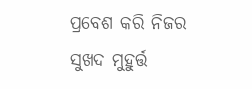ପ୍ରବେଶ କରି ନିଜର ସୁଖଦ ମୁହୁର୍ତ୍ତ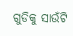ଗୁଡିକୁ ସାଉଁଟି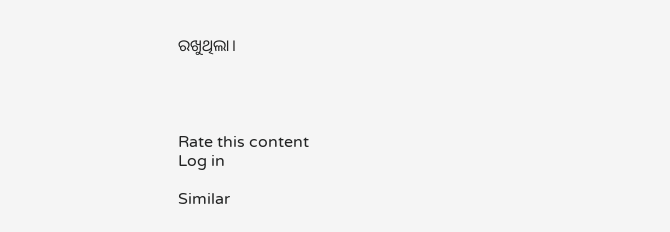ରଖୁଥିଲା।




Rate this content
Log in

Similar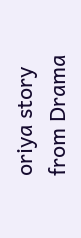oriya story from Drama